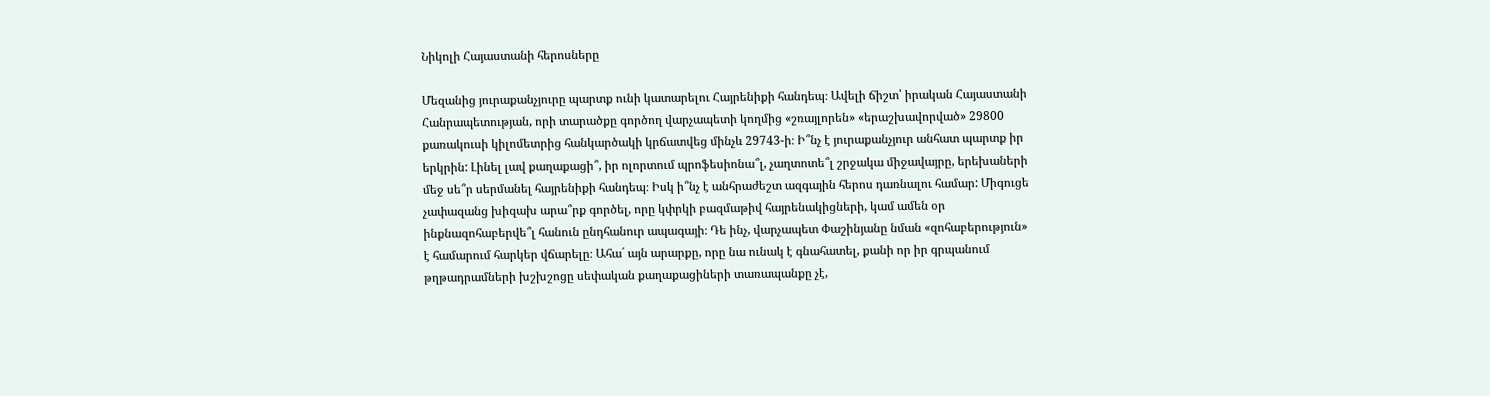Նիկոլի Հայաստանի հերոսները

Մեզանից յուրաքանչյուրը պարտք ունի կատարելու Հայրենիքի հանդեպ։ Ավելի ճիշտ՝ իրական Հայաստանի Հանրապետության, որի տարածքը գործող վարչապետի կողմից «շռայլորեն» «երաշխավորված» 29800 քառակուսի կիլոմետրից հանկարծակի կրճատվեց մինչև 29743-ի։ Ի՞նչ է յուրաքանչյուր անհատ պարտք իր երկրին: Լինել լավ քաղաքացի՞, իր ոլորտում պրոֆեսիոնա՞լ, չաղտոտե՞լ շրջակա միջավայրը, երեխաների մեջ սե՞ր սերմանել հայրենիքի հանդեպ։ Իսկ ի՞նչ է անհրաժեշտ ազգային հերոս դառնալու համար: Միգուցե չափազանց խիզախ արա՞րք գործել, որը կփրկի բազմաթիվ հայրենակիցների, կամ ամեն օր ինքնազոհաբերվե՞լ հանուն ընդհանուր ապագայի։ Դե ինչ, վարչապետ Փաշինյանը նման «զոհաբերություն» է համարում հարկեր վճարելը։ Ահա´ այն արարքը, որը նա ունակ է գնահատել, քանի որ իր գրպանում թղթադրամների խշխշոցը սեփական քաղաքացիների տառապանքը չէ,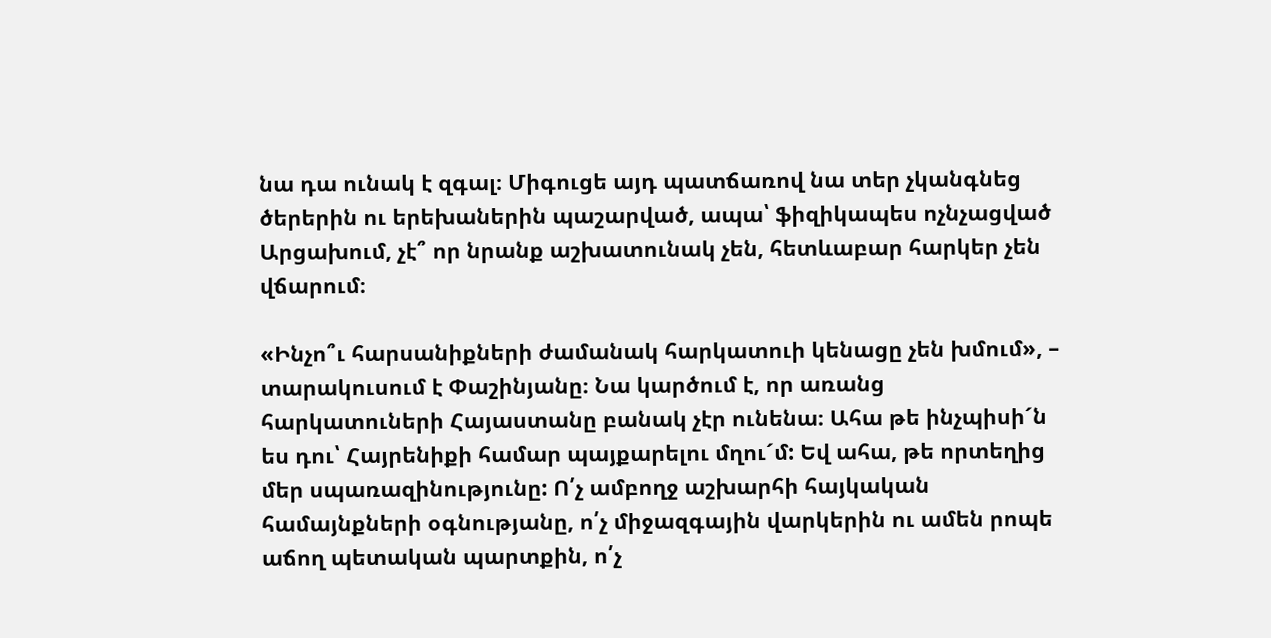նա դա ունակ է զգալ։ Միգուցե այդ պատճառով նա տեր չկանգնեց ծերերին ու երեխաներին պաշարված, ապա՝ ֆիզիկապես ոչնչացված Արցախում, չէ՞ որ նրանք աշխատունակ չեն, հետևաբար հարկեր չեն վճարում։

«Ինչո՞ւ հարսանիքների ժամանակ հարկատուի կենացը չեն խմում», – տարակուսում է Փաշինյանը։ Նա կարծում է, որ առանց հարկատուների Հայաստանը բանակ չէր ունենա։ Ահա թե ինչպիսի´ն ես դու՝ Հայրենիքի համար պայքարելու մղու´մ: Եվ ահա, թե որտեղից մեր սպառազինությունը: Ո՛չ ամբողջ աշխարհի հայկական համայնքների օգնությանը, ո՛չ միջազգային վարկերին ու ամեն րոպե աճող պետական պարտքին, ո՛չ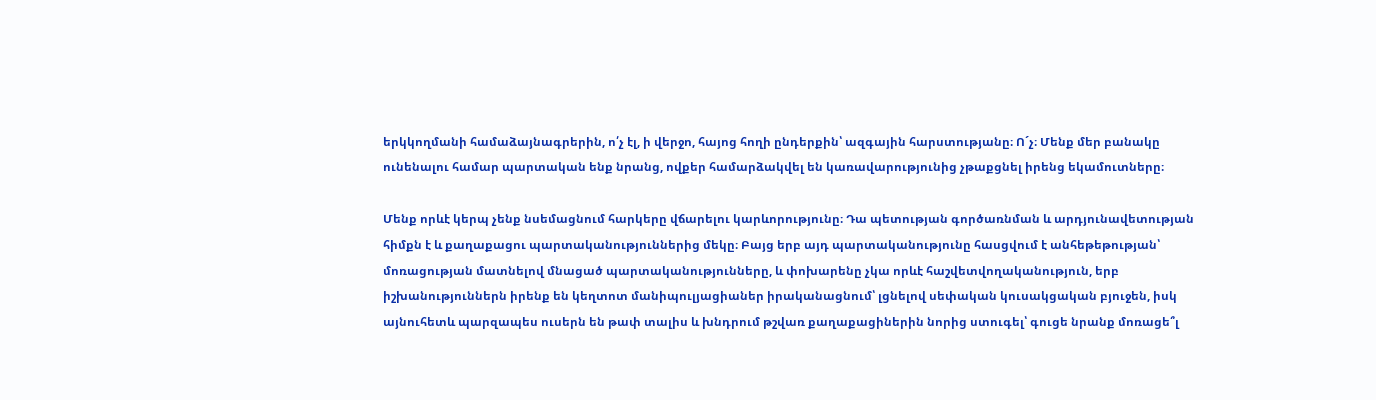երկկողմանի համաձայնագրերին, ո՛չ էլ, ի վերջո, հայոց հողի ընդերքին՝ ազգային հարստությանը։ Ո´չ։ Մենք մեր բանակը ունենալու համար պարտական ենք նրանց, ովքեր համարձակվել են կառավարությունից չթաքցնել իրենց եկամուտները։

Մենք որևէ կերպ չենք նսեմացնում հարկերը վճարելու կարևորությունը։ Դա պետության գործառնման և արդյունավետության հիմքն է և քաղաքացու պարտականություններից մեկը։ Բայց երբ այդ պարտականությունը հասցվում է անհեթեթության՝ մոռացության մատնելով մնացած պարտականությունները, և փոխարենը չկա որևէ հաշվետվողականություն, երբ իշխանություններն իրենք են կեղտոտ մանիպուլյացիաներ իրականացնում՝ լցնելով սեփական կուսակցական բյուջեն, իսկ այնուհետև պարզապես ուսերն են թափ տալիս և խնդրում թշվառ քաղաքացիներին նորից ստուգել՝ գուցե նրանք մոռացե՞լ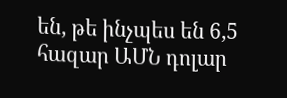են, թե ինչպես են 6,5 հազար ԱՄՆ դոլար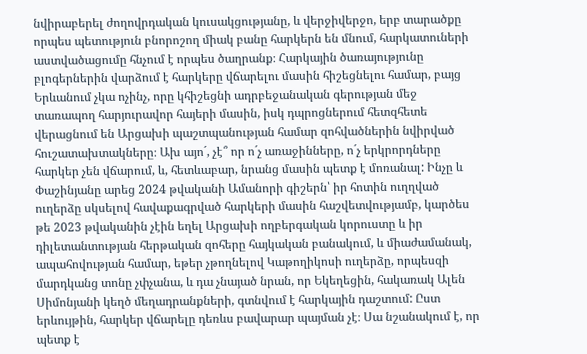նվիրաբերել ժողովրդական կուսակցությանը, և վերջիվերջո, երբ տարածքը որպես պետություն բնորոշող միակ բանը հարկերն են մնում, հարկատուների աստվածացումը հնչում է որպես ծաղրանք։ Հարկային ծառայությունը բլոգերներին վարձում է հարկերը վճարելու մասին հիշեցնելու համար, բայց Երևանում չկա ոչինչ, որը կհիշեցնի ադրբեջանական գերության մեջ տառապող հարյուրավոր հայերի մասին, իսկ դպրոցներում հետզհետե վերացնում են Արցախի պաշտպանության համար զոհվածներին նվիրված հուշատախտակները։ Ախ այո´, չէ՞ որ ո´չ առաջինները, ո´չ երկրորդները հարկեր չեն վճարում, և, հետևաբար, նրանց մասին պետք է մոռանալ: Ինչը և Փաշինյանը արեց 2024 թվականի Ամանորի գիշերն՝ իր հոտին ուղղված ուղերձը սկսելով հավաքագրված հարկերի մասին հաշվետվությամբ, կարծես թե 2023 թվականին չէին եղել Արցախի ողբերգական կորուստը և իր դիլետանտության հերթական զոհերը հայկական բանակում, և միաժամանակ, ապահովության համար, եթեր չթողնելով Կաթողիկոսի ուղերձը, որպեսզի մարդկանց տոնը չփչանա, և դա չնայած նրան, որ Եկեղեցին, հակառակ Ալեն Սիմոնյանի կեղծ մեղադրանքների, գտնվում է հարկային դաշտում: Ըստ երևույթին, հարկեր վճարելը դեռևս բավարար պայման չէ։ Սա նշանակում է, որ պետք է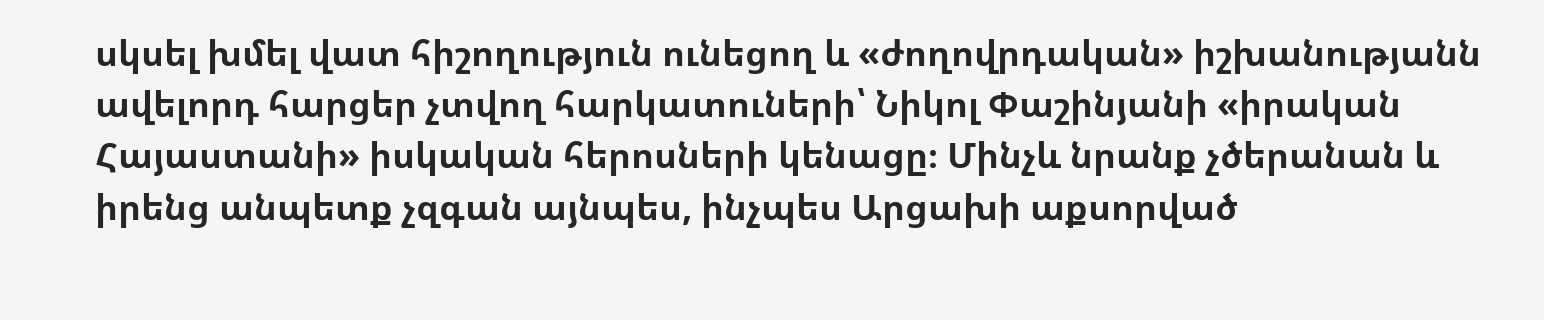սկսել խմել վատ հիշողություն ունեցող և «ժողովրդական» իշխանությանն ավելորդ հարցեր չտվող հարկատուների՝ Նիկոլ Փաշինյանի «իրական Հայաստանի» իսկական հերոսների կենացը։ Մինչև նրանք չծերանան և իրենց անպետք չզգան այնպես, ինչպես Արցախի աքսորված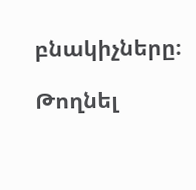բնակիչները։

Թողնել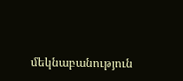մեկնաբանություն